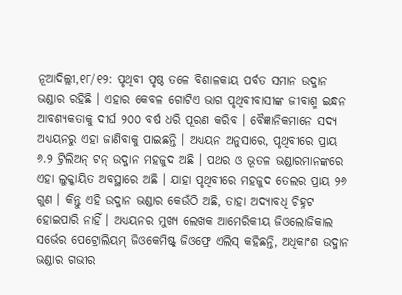ନୂଆଦିଲ୍ଲୀ,୧୮/୧୨: ପୃଥିବୀ ପୃଷ୍ଠ ତଳେ ବିଶାଳକାୟ ପର୍ବତ ସମାନ ଉଦ୍ଜାନ ଭଣ୍ଡାର ରହିଛି । ଏହାର କେବଳ ଗୋଟିଏ ଭାଗ ପୃଥିବୀବାସୀଙ୍କ ଜୀବାଶ୍ମ ଇନ୍ଧନ ଆବଶ୍ୟକତାକୁ ଦୀର୍ଘ ୨୦୦ ବର୍ଷ ଧରି ପୂରଣ କରିବ । ବୈଜ୍ଞାନିକମାନେ ସଦ୍ୟ ଅଧ୍ୟୟନରୁ ଏହା ଜାଣିବାକୁ ପାଇଛନ୍ତି । ଅଧ୍ୟୟନ ଅନୁସାରେ, ପୃଥିବୀରେ ପ୍ରାୟ ୬.୨ ଟ୍ରିଲିଅନ୍ ଟନ୍ ଉଦ୍ଜାନ ମହଜୁଦ ଅଛି । ପଥର ଓ ଭୂତଳ ଭଣ୍ଡାରମାନଙ୍କରେ ଏହା ଲୁକ୍କାୟିତ ଅବସ୍ଥାରେ ଅଛି । ଯାହା ପୃଥିବୀରେ ମହଜୁଦ ତେଲର ପ୍ରାୟ ୨୬ ଗୁଣ । କିନ୍ତୁ ଏହି ଉଦ୍ଜାନ ଭଣ୍ଡାର କେଉଁଠି ଅଛି, ତାହା ଅଦ୍ୟାବଧି ଚିହ୍ନଟ ହୋଇପାରି ନାହିଁ । ଅଧ୍ୟୟନର ମୁଖ୍ୟ ଲେଖକ ଆମେରିକୀୟ ଜିଓଲୋଜିକାଲ ସର୍ଭେର ପେଟ୍ରୋଲିୟମ୍ ଜିଓକେମିଷ୍ଟ୍ ଜିଓଫ୍ରେ ଏଲିସ୍ କହିଛନ୍ତି, ଅଧିକାଂଶ ଉଦ୍ଜାନ ଭଣ୍ଡାର ଗଭୀର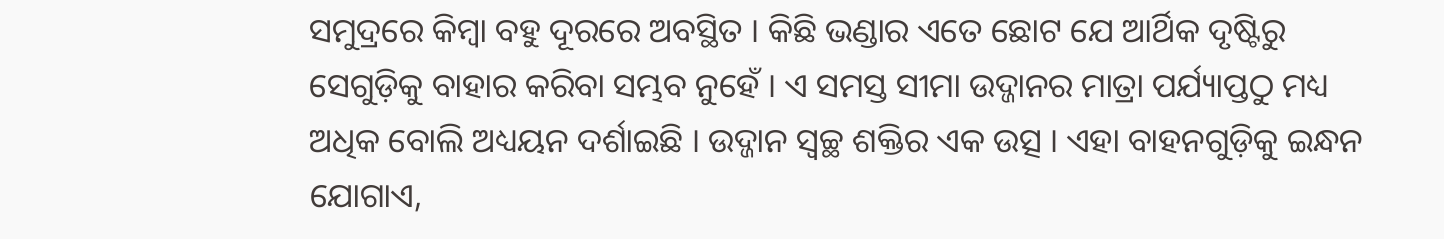ସମୁଦ୍ରରେ କିମ୍ବା ବହୁ ଦୂରରେ ଅବସ୍ଥିତ । କିଛି ଭଣ୍ଡାର ଏତେ ଛୋଟ ଯେ ଆର୍ଥିକ ଦୃଷ୍ଟିରୁ ସେଗୁଡ଼ିକୁ ବାହାର କରିବା ସମ୍ଭବ ନୁହେଁ । ଏ ସମସ୍ତ ସୀମା ଉଦ୍ଜାନର ମାତ୍ରା ପର୍ଯ୍ୟାପ୍ତଠୁ ମଧ୍ୟ ଅଧିକ ବୋଲି ଅଧ୍ୟୟନ ଦର୍ଶାଇଛି । ଉଦ୍ଜାନ ସ୍ୱଚ୍ଛ ଶକ୍ତିର ଏକ ଉତ୍ସ । ଏହା ବାହନଗୁଡ଼ିକୁ ଇନ୍ଧନ ଯୋଗାଏ,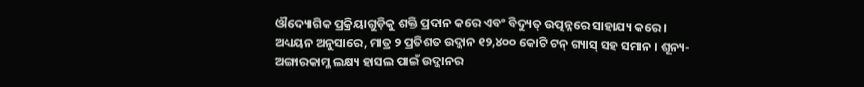ଔଦ୍ୟୋଗିକ ପ୍ରକ୍ରିୟାଗୁଡ଼ିକୁ ଶକ୍ତି ପ୍ରଦାନ କରେ ଏବଂ ବିଦ୍ୟୁତ୍ ଉତ୍ପନ୍ନରେ ସାହାଯ୍ୟ କରେ ।
ଅଧ୍ୟୟନ ଅନୁସାରେ, ମାତ୍ର ୨ ପ୍ରତିଶତ ଉଦ୍ଜାନ ୧୨,୪୦୦ କୋଟି ଟନ୍ ଗ୍ୟାସ୍ ସହ ସମାନ । ଶୂନ୍ୟ-ଅଙ୍ଗାରକାମ୍ଳ ଲକ୍ଷ୍ୟ ହାସଲ ପାଇଁ ଉଦ୍ଜାନର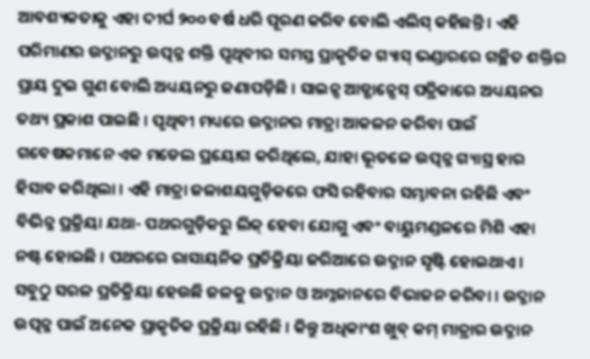ଆବଶ୍ୟକତାକୁ ଏହା ଦୀର୍ଘ ୨୦୦ ବର୍ଷ ଧରି ପୂରଣ କରିବ ବୋଲି ଏଲିସ୍ କହିଛନ୍ତି । ଏହି ପରିମାଣର ଉଦ୍ଜାନରୁ ଉତ୍ପନ୍ନ ଶକ୍ତି ପୃଥିବୀର ସମସ୍ତ ପ୍ରାକୃତିକ ଗ୍ୟାସ୍ ଭଣ୍ଡାରରେ ଗଚ୍ଛିତ ଶକ୍ତିର ପ୍ରାୟ ଦୁଇ ଗୁଣ ବୋଲି ଅଧ୍ୟୟନରୁ ଜଣାପଡ଼ିଛି । ସାଇନ୍ସ ଆଡ୍ଭାନ୍ସେସ୍ ପତ୍ରିକାରେ ଅଧ୍ୟୟନର ତଥ୍ୟ ପ୍ରକାଶ ପାଇଛି । ପୃଥିବୀ ମଧ୍ୟରେ ଉଦ୍ଜାନର ମାତ୍ରା ଆକଳନ କରିବା ପାଇଁ ଗବେଷକମାନେ ଏକ ମଡେଲ ପ୍ରୟୋଗ କରିଥିଲେ, ଯାହା ଭୂତଳେ ଉତ୍ପନ୍ନ ଗ୍ୟାସ୍ର ହାର ହିସାବ କରିଥିଲା । ଏହି ମାତ୍ରା ଜଳାଶୟଗୁଡ଼ିକରେ ଫସି ରହିବାର ସମ୍ଭାବନା ରହିଛି ଏବଂ ବିଭିନ୍ନ ପ୍ରକ୍ରିୟା ଯଥା- ପଥରଗୁଡ଼ିକରୁ ଲିକ୍ ହେବା ଯୋଗୁ ଏବଂ ବାୟୁମଣ୍ଡଳରେ ମିଶି ଏହା ନଷ୍ଟ ହୋଇଛି । ପଥରରେ ରାସାୟନିକ ପ୍ରତିକ୍ରିୟା ଜରିଆରେ ଉଦ୍ଜାନ ସୃଷ୍ଟି ହୋଇଥାଏ । ସବୁଠୁ ସରଳ ପ୍ରତିକ୍ରିୟା ହେଉଛି ଜଳକୁ ଉଦ୍ଜାନ ଓ ଅମ୍ଳଜାନରେ ବିଭାଜନ କରିବା । ଉଦ୍ଜାନ ଉତ୍ପନ୍ନ ପାଇଁ ଅନେକ ପ୍ରାକୃତିକ ପ୍ରକ୍ରିୟା ରହିଛି । କିନ୍ତୁ ଅଧିକାଂଶ ଖୁବ୍ କମ୍ ମାତ୍ରାର ଉଦ୍ଜାନ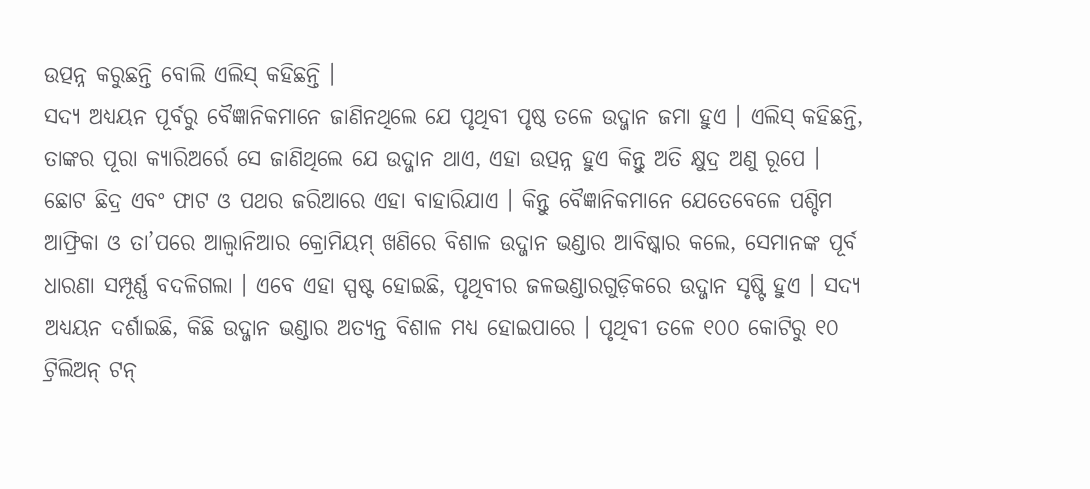ଉତ୍ପନ୍ନ କରୁଛନ୍ତି ବୋଲି ଏଲିସ୍ କହିଛନ୍ତି ।
ସଦ୍ୟ ଅଧ୍ୟୟନ ପୂର୍ବରୁ ବୈଜ୍ଞାନିକମାନେ ଜାଣିନଥିଲେ ଯେ ପୃଥିବୀ ପୃଷ୍ଠ ତଳେ ଉଦ୍ଜାନ ଜମା ହୁଏ । ଏଲିସ୍ କହିଛନ୍ତି, ତାଙ୍କର ପୂରା କ୍ୟାରିଅର୍ରେ ସେ ଜାଣିଥିଲେ ଯେ ଉଦ୍ଜାନ ଥାଏ, ଏହା ଉତ୍ପନ୍ନ ହୁଏ କିନ୍ତୁ ଅତି କ୍ଷୁଦ୍ର ଅଣୁ ରୂପେ । ଛୋଟ ଛିଦ୍ର ଏବଂ ଫାଟ ଓ ପଥର ଜରିଆରେ ଏହା ବାହାରିଯାଏ । କିନ୍ତୁ ବୈଜ୍ଞାନିକମାନେ ଯେତେବେଳେ ପଶ୍ଚିମ ଆଫ୍ରିକା ଓ ତା’ପରେ ଆଲ୍ବାନିଆର କ୍ରୋମିୟମ୍ ଖଣିରେ ବିଶାଳ ଉଦ୍ଜାନ ଭଣ୍ଡାର ଆବିଷ୍କାର କଲେ, ସେମାନଙ୍କ ପୂର୍ବ ଧାରଣା ସମ୍ପୂର୍ଣ୍ଣ ବଦଳିଗଲା । ଏବେ ଏହା ସ୍ପଷ୍ଟ ହୋଇଛି, ପୃଥିବୀର ଜଳଭଣ୍ଡାରଗୁଡ଼ିକରେ ଉଦ୍ଜାନ ସୃଷ୍ଟି ହୁଏ । ସଦ୍ୟ ଅଧ୍ୟୟନ ଦର୍ଶାଇଛି, କିଛି ଉଦ୍ଜାନ ଭଣ୍ଡାର ଅତ୍ୟନ୍ତ ବିଶାଳ ମଧ୍ୟ ହୋଇପାରେ । ପୃଥିବୀ ତଳେ ୧୦୦ କୋଟିରୁ ୧୦ ଟ୍ରିଲିଅନ୍ ଟନ୍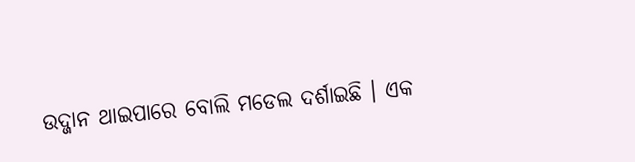ଉଦ୍ଜାନ ଥାଇପାରେ ବୋଲି ମଡେଲ ଦର୍ଶାଇଛି । ଏକ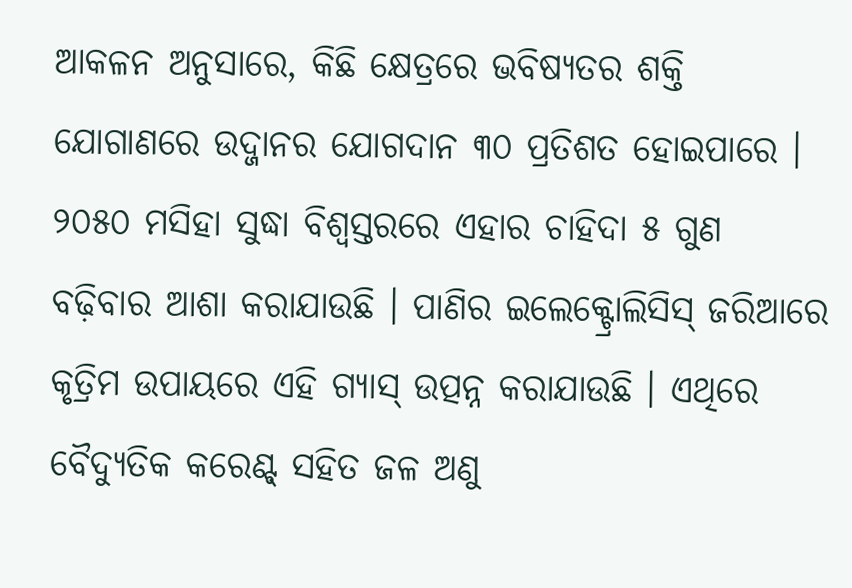ଆକଳନ ଅନୁସାରେ, କିଛି କ୍ଷେତ୍ରରେ ଭବିଷ୍ୟତର ଶକ୍ତି ଯୋଗାଣରେ ଉଦ୍ଜାନର ଯୋଗଦାନ ୩୦ ପ୍ରତିଶତ ହୋଇପାରେ । ୨୦୫୦ ମସିହା ସୁଦ୍ଧା ବିଶ୍ୱସ୍ତରରେ ଏହାର ଚାହିଦା ୫ ଗୁଣ ବଢ଼ିବାର ଆଶା କରାଯାଉଛି । ପାଣିର ଇଲେକ୍ଟ୍ରୋଲିସିସ୍ ଜରିଆରେ କୃତ୍ରିମ ଉପାୟରେ ଏହି ଗ୍ୟାସ୍ ଉତ୍ପନ୍ନ କରାଯାଉଛି । ଏଥିରେ ବୈଦ୍ୟୁତିକ କରେଣ୍ଟ୍ ସହିତ ଜଳ ଅଣୁ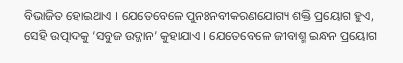ବିଭାଜିତ ହୋଇଥାଏ । ଯେତେବେଳେ ପୁନଃନବୀକରଣଯୋଗ୍ୟ ଶକ୍ତି ପ୍ରୟୋଗ ହୁଏ, ସେହି ଉତ୍ପାଦକୁ ‘ସବୁଜ ଉଦ୍ଜାନ’ କୁହାଯାଏ । ଯେତେବେଳେ ଜୀବାଶ୍ମ ଇନ୍ଧନ ପ୍ରୟୋଗ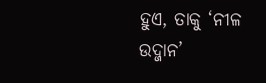ହୁଏ, ତାକୁ ‘ନୀଳ ଉଦ୍ଜାନ’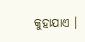କୁହାଯାଏ ।